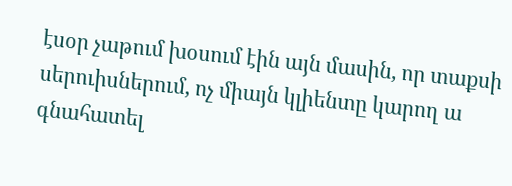էսօր չաթում խօսում էին այն մասին, որ տաքսի սերուիսներում, ոչ միայն կլիենտը կարող ա գնահատել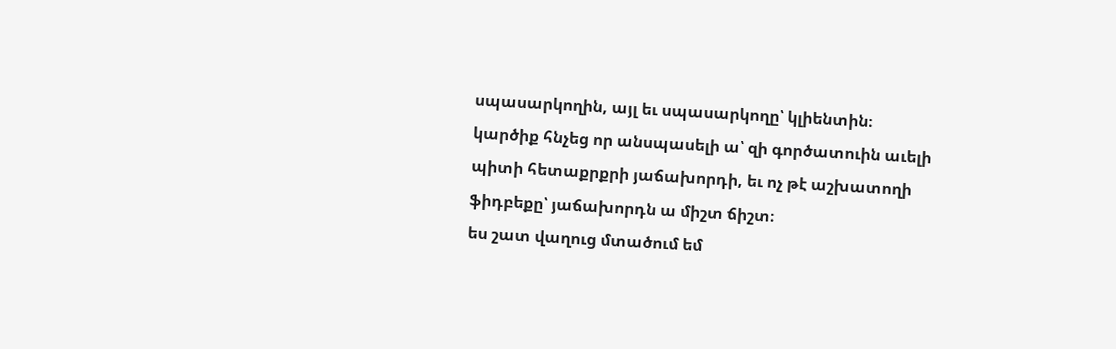սպասարկողին, այլ եւ սպասարկողը՝ կլիենտին։
կարծիք հնչեց որ անսպասելի ա՝ զի գործատուին աւելի պիտի հետաքրքրի յաճախորդի, եւ ոչ թէ աշխատողի ֆիդբեքը՝ յաճախորդն ա միշտ ճիշտ։
ես շատ վաղուց մտածում եմ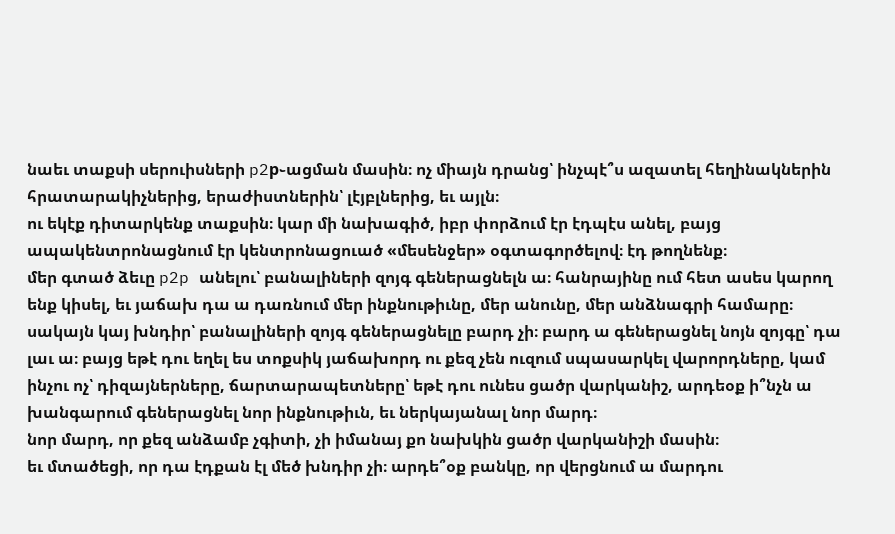նաեւ տաքսի սերուիսների p2p֊ացման մասին։ ոչ միայն դրանց՝ ինչպէ՞ս ազատել հեղինակներին հրատարակիչներից, երաժիստներին՝ լէյբլներից, եւ այլն։
ու եկէք դիտարկենք տաքսին։ կար մի նախագիծ, իբր փորձում էր էդպէս անել, բայց ապակենտրոնացնում էր կենտրոնացուած «մեսենջեր» օգտագործելով։ էդ թողնենք։
մեր գտած ձեւը p2p անելու՝ բանալիների զոյգ գեներացնելն ա։ հանրայինը ում հետ ասես կարող ենք կիսել, եւ յաճախ դա ա դառնում մեր ինքնութիւնը, մեր անունը, մեր անձնագրի համարը։
սակայն կայ խնդիր՝ բանալիների զոյգ գեներացնելը բարդ չի։ բարդ ա գեներացնել նոյն զոյգը՝ դա լաւ ա։ բայց եթէ դու եղել ես տոքսիկ յաճախորդ ու քեզ չեն ուզում սպասարկել վարորդները, կամ ինչու ոչ՝ դիզայներները, ճարտարապետները՝ եթէ դու ունես ցածր վարկանիշ, արդեօք ի՞նչն ա խանգարում գեներացնել նոր ինքնութիւն, եւ ներկայանալ նոր մարդ։
նոր մարդ, որ քեզ անձամբ չգիտի, չի իմանայ քո նախկին ցածր վարկանիշի մասին։
եւ մտածեցի, որ դա էդքան էլ մեծ խնդիր չի։ արդե՞օք բանկը, որ վերցնում ա մարդու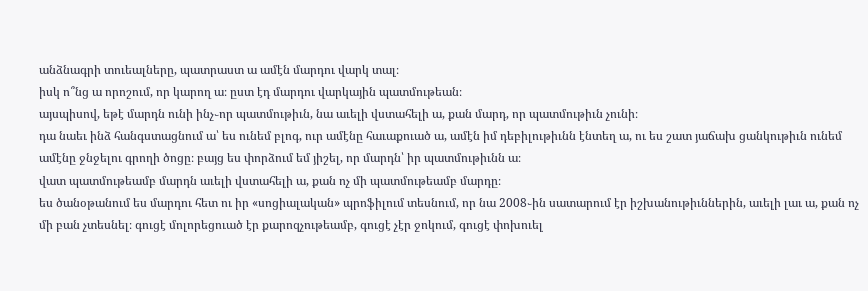անձնագրի տուեալները, պատրաստ ա ամէն մարդու վարկ տալ։
իսկ ո՞նց ա որոշում, որ կարող ա։ ըստ էդ մարդու վարկային պատմութեան։
այսպիսով, եթէ մարդն ունի ինչ֊որ պատմութիւն, նա աւելի վստահելի ա, քան մարդ, որ պատմութիւն չունի։
դա նաեւ ինձ հանգստացնում ա՝ ես ունեմ բլոգ, ուր ամէնը հաւաքուած ա, ամէն իմ դեբիլութիւնն էնտեղ ա, ու ես շատ յաճախ ցանկութիւն ունեմ ամէնը ջնջելու գրողի ծոցը։ բայց ես փորձում եմ յիշել, որ մարդն՝ իր պատմութիւնն ա։
վատ պատմութեամբ մարդն աւելի վստահելի ա, քան ոչ մի պատմութեամբ մարդը։
ես ծանօթանում ես մարդու հետ ու իր «սոցիալական» պրոֆիլում տեսնում, որ նա 2008֊ին սատարում էր իշխանութիւններին, աւելի լաւ ա, քան ոչ մի բան չտեսնել։ գուցէ մոլորեցուած էր քարոզչութեամբ, գուցէ չէր ջոկում, գուցէ փոխուել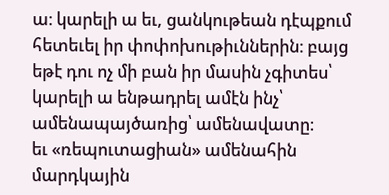ա։ կարելի ա եւ, ցանկութեան դէպքում հետեւել իր փոփոխութիւններին։ բայց եթէ դու ոչ մի բան իր մասին չգիտես՝ կարելի ա ենթադրել ամէն ինչ՝ ամենապայծառից՝ ամենավատը։
եւ «ռեպուտացիան» ամենահին մարդկային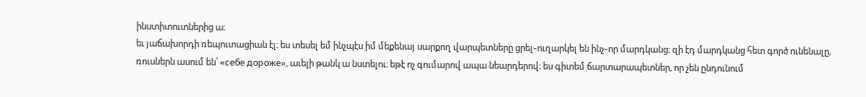ինստիտուտներից ա։
եւ յաճախորդի ռեպուտացիան էլ։ ես տեսել եմ ինչպէս իմ մեքենայ սարքող վարպետները ցրել֊ուղարկել են ինչ֊որ մարդկանց։ զի էդ մարդկանց հետ գործ ունենալը, ռուսներն ասում են՝ «себе дороже», աւելի թանկ ա նստելու։ եթէ ոչ գումարով ապա նեարդերով։ ես գիտեմ ճարտարապետներ, որ չեն ընդունում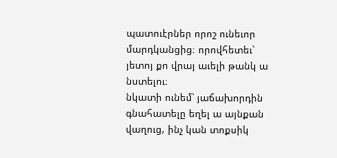պատուէրներ որոշ ունեւոր մարդկանցից։ որովհետեւ՝ յետոյ քո վրայ աւելի թանկ ա նստելու։
նկատի ունեմ՝ յաճախորդին գնահատելը եղել ա այնքան վաղուց, ինչ կան տոքսիկ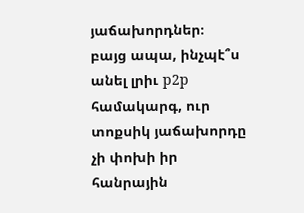յաճախորդներ։
բայց ապա, ինչպէ՞ս անել լրիւ p2p համակարգ, ուր տոքսիկ յաճախորդը չի փոխի իր հանրային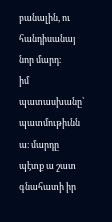բանալին, ու հանդիսանայ նոր մարդ։
իմ պատասխանը՝ պատմութիւնն ա։ մարդը պէտք ա շատ գնահատի իր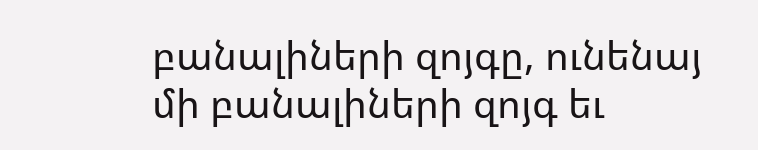բանալիների զոյգը, ունենայ մի բանալիների զոյգ եւ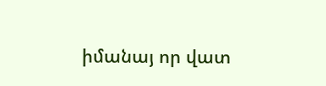իմանայ որ վատ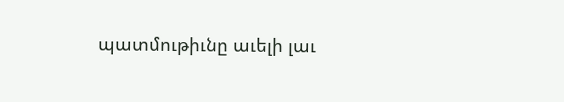պատմութիւնը աւելի լաւ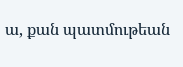ա, քան պատմութեան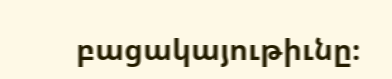բացակայութիւնը։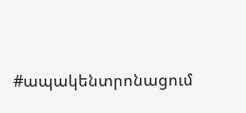#ապակենտրոնացում